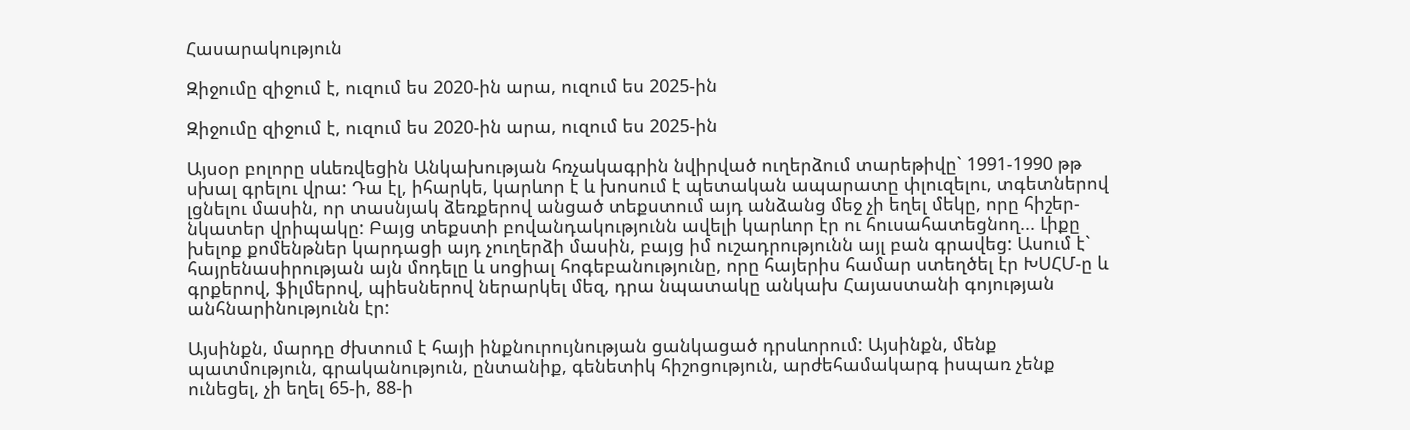Հասարակություն

Զիջումը զիջում է, ուզում ես 2020-ին արա, ուզում ես 2025-ին

Զիջումը զիջում է, ուզում ես 2020-ին արա, ուզում ես 2025-ին

Այսօր բոլորը սևեռվեցին Անկախության հռչակագրին նվիրված ուղերձում տարեթիվը` 1991-1990 թթ սխալ գրելու վրա: Դա էլ, իհարկե, կարևոր է և խոսում է պետական ապարատը փլուզելու, տգետներով լցնելու մասին, որ տասնյակ ձեռքերով անցած տեքստում այդ անձանց մեջ չի եղել մեկը, որը հիշեր-նկատեր վրիպակը: Բայց տեքստի բովանդակությունն ավելի կարևոր էր ու հուսահատեցնող... Լիքը խելոք քոմենթներ կարդացի այդ չուղերձի մասին, բայց իմ ուշադրությունն այլ բան գրավեց: Ասում է` հայրենասիրության այն մոդելը և սոցիալ հոգեբանությունը, որը հայերիս համար ստեղծել էր ԽՍՀՄ-ը և գրքերով, ֆիլմերով, պիեսներով ներարկել մեզ, դրա նպատակը անկախ Հայաստանի գոյության անհնարինությունն էր:

Այսինքն, մարդը ժխտում է հայի ինքնուրույնության ցանկացած դրսևորում: Այսինքն, մենք պատմություն, գրականություն, ընտանիք, գենետիկ հիշոցություն, արժեհամակարգ իսպառ չենք ունեցել, չի եղել 65-ի, 88-ի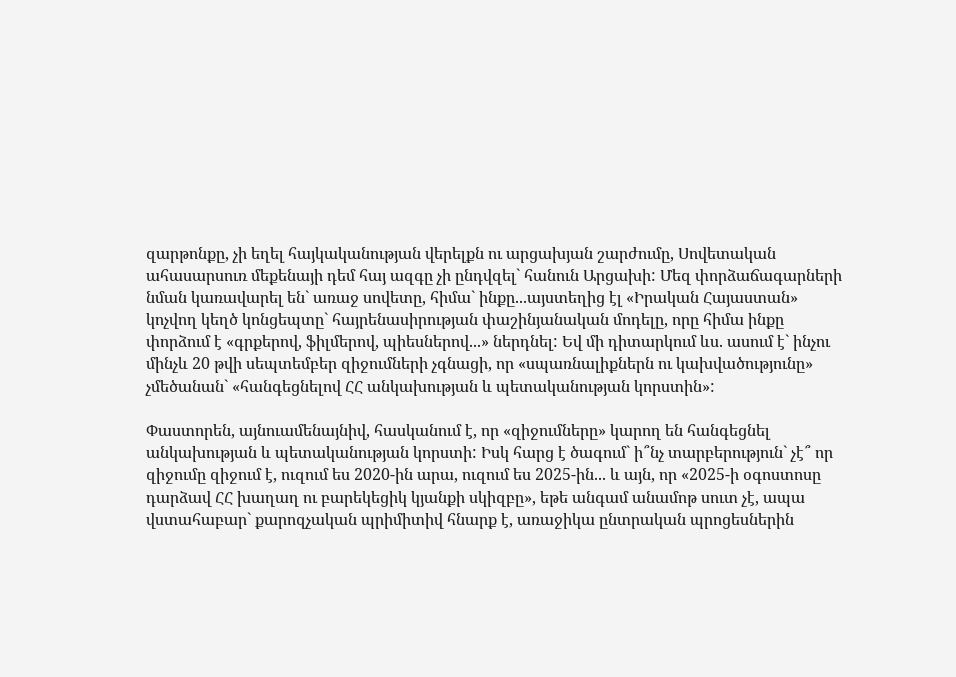զարթոնքը, չի եղել հայկականության վերելքն ու արցախյան շարժումը, Սովետական ահասարսուռ մեքենայի դեմ հայ ազգը չի ընդվզել` հանուն Արցախի: Մեզ փորձաճագարների նման կառավարել են` առաջ սովետը, հիմա` ինքը...այստեղից էլ «Իրական Հայաստան» կոչվող կեղծ կոնցեպտը` հայրենասիրության փաշինյանական մոդելը, որը հիմա ինքը փորձում է «գրքերով, ֆիլմերով, պիեսներով...» ներդնել: Եվ մի դիտարկում ևս. ասում է` ինչու մինչև 20 թվի սեպտեմբեր զիջումների չգնացի, որ «սպառնալիքներն ու կախվածությունը» չմեծանան` «հանգեցնելով ՀՀ անկախության և պետականության կորստին»:

Փաստորեն, այնուամենայնիվ, հասկանում է, որ «զիջումները» կարող են հանգեցնել անկախության և պետականության կորստի: Իսկ հարց է ծագում` ի՞նչ տարբերություն` չէ՞ որ զիջումը զիջում է, ուզում ես 2020-ին արա, ուզում ես 2025-ին... և այն, որ «2025-ի օգոստոսը դարձավ ՀՀ խաղաղ ու բարեկեցիկ կյանքի սկիզբը», եթե անգամ անամոթ սուտ չէ, ապա վստահաբար` քարոզչական պրիմիտիվ հնարք է, առաջիկա ընտրական պրոցեսներին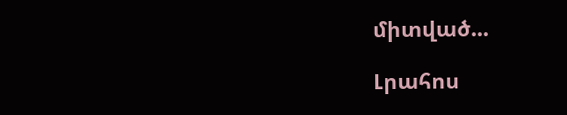միտված...

Լրահոս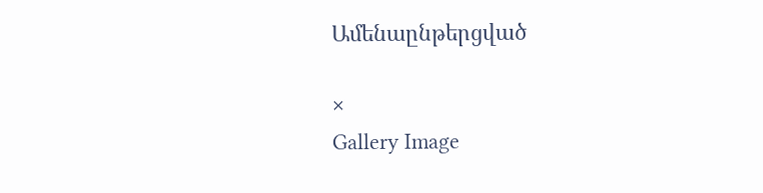Ամենաընթերցված

×
Gallery Image